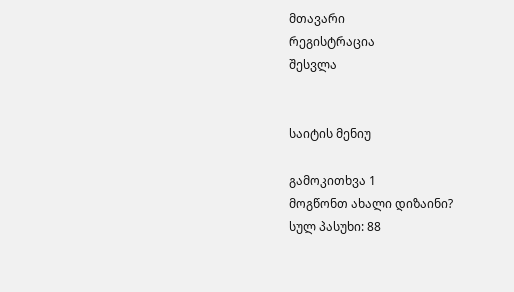მთავარი
რეგისტრაცია
შესვლა


საიტის მენიუ

გამოკითხვა 1
მოგწონთ ახალი დიზაინი?
სულ პასუხი: 88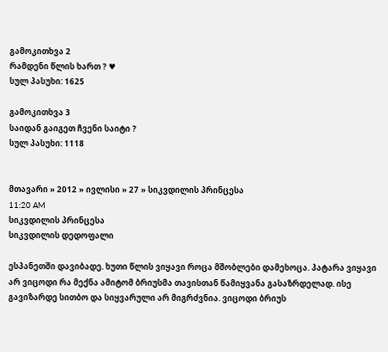გამოკითხვა 2
რამდენი წლის ხართ ? ♥
სულ პასუხი: 1625

გამოკითხვა 3
საიდან გაიგეთ ჩვენი საიტი ?
სულ პასუხი: 1118


მთავარი » 2012 » ივლისი » 27 » სიკვდილის პრინცესა
11:20 AM
სიკვდილის პრინცესა
სიკვდილის დედოფალი

ესპანეთში დავიბადე. ხუთი წლის ვიყავი როცა მშობლები დამეხოცა. პატარა ვიყავი არ ვიცოდი რა მექნა ამიტომ ბრიუსმა თავისთან წამიყვანა გასაზრდელად. ისე გავიზარდე სითბო და სიყვარული არ მიგრძვნია. ვიცოდი ბრიუს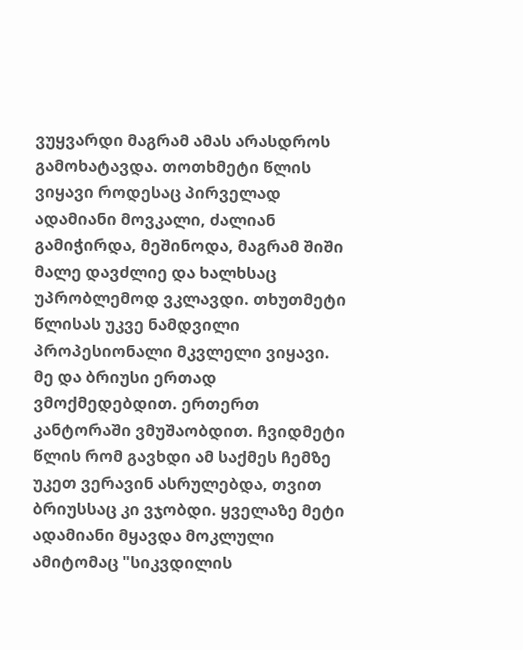ვუყვარდი მაგრამ ამას არასდროს გამოხატავდა. თოთხმეტი წლის ვიყავი როდესაც პირველად ადამიანი მოვკალი, ძალიან გამიჭირდა, მეშინოდა, მაგრამ შიში მალე დავძლიე და ხალხსაც უპრობლემოდ ვკლავდი. თხუთმეტი წლისას უკვე ნამდვილი პროპესიონალი მკვლელი ვიყავი. მე და ბრიუსი ერთად ვმოქმედებდით. ერთერთ კანტორაში ვმუშაობდით. ჩვიდმეტი წლის რომ გავხდი ამ საქმეს ჩემზე უკეთ ვერავინ ასრულებდა, თვით ბრიუსსაც კი ვჯობდი. ყველაზე მეტი ადამიანი მყავდა მოკლული ამიტომაც "სიკვდილის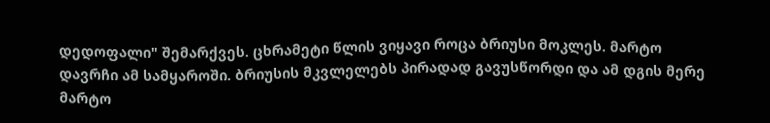დედოფალი" შემარქვეს. ცხრამეტი წლის ვიყავი როცა ბრიუსი მოკლეს. მარტო დავრჩი ამ სამყაროში. ბრიუსის მკვლელებს პირადად გავუსწორდი და ამ დგის მერე მარტო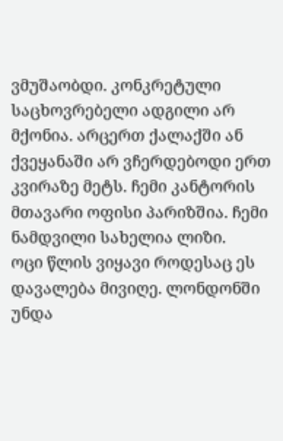ვმუშაობდი. კონკრეტული საცხოვრებელი ადგილი არ მქონია. არცერთ ქალაქში ან ქვეყანაში არ ვჩერდებოდი ერთ კვირაზე მეტს. ჩემი კანტორის მთავარი ოფისი პარიზშია. ჩემი ნამდვილი სახელია ლიზი.
ოცი წლის ვიყავი როდესაც ეს დავალება მივიღე. ლონდონში უნდა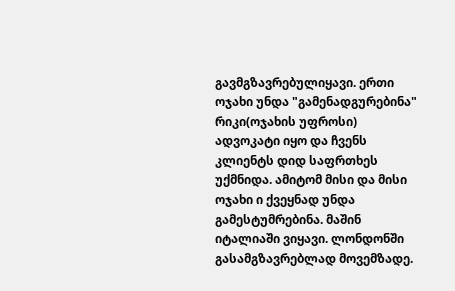გავმგზავრებულიყავი. ერთი ოჯახი უნდა "გამენადგურებინა" რიკი(ოჯახის უფროსი) ადვოკატი იყო და ჩვენს კლიენტს დიდ საფრთხეს უქმნიდა. ამიტომ მისი და მისი ოჯახი ი ქვეყნად უნდა გამესტუმრებინა. მაშინ იტალიაში ვიყავი. ლონდონში გასამგზავრებლად მოვემზადე.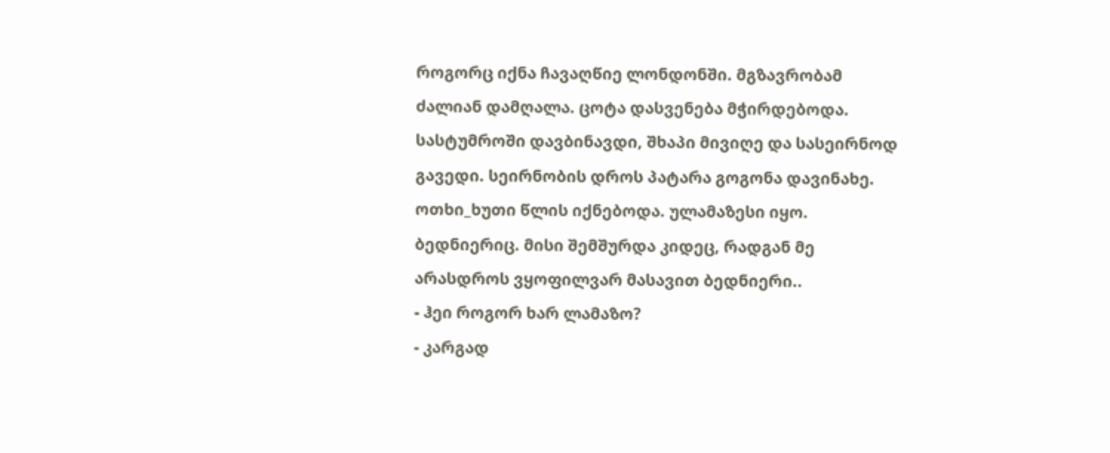როგორც იქნა ჩავაღწიე ლონდონში. მგზავრობამ ძალიან დამღალა. ცოტა დასვენება მჭირდებოდა. სასტუმროში დავბინავდი, შხაპი მივიღე და სასეირნოდ გავედი. სეირნობის დროს პატარა გოგონა დავინახე. ოთხი_ხუთი წლის იქნებოდა. ულამაზესი იყო. ბედნიერიც. მისი შემშურდა კიდეც, რადგან მე არასდროს ვყოფილვარ მასავით ბედნიერი..
- ჰეი როგორ ხარ ლამაზო?
- კარგად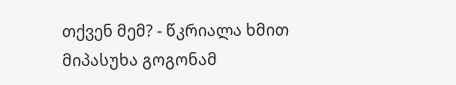თქვენ მემ? - წკრიალა ხმით მიპასუხა გოგონამ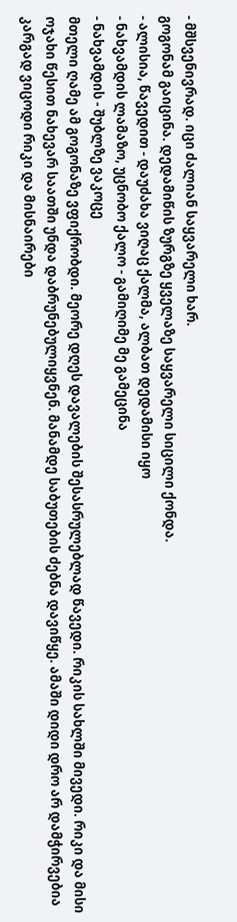- მშსვენივრად. იცი ძალიან საყვარელი ხარ.
გოგონამ გაიცინა. დედამიწის ზურგზე ყველაზე საყვარელი სიცილი ქონდა.
- ალისია, წავედით - დაუძახა ვიღაც ქალმა, ალბათ დედამისი იყო
- ნახვამდის ლამაზო, უცნობო ქალო - გამიღიმე მე გამეცინა
- ნახვამდის - შუბლზე ვაკოცე
მთელი ღამე ამ გოგონაზე ვფიქრობდი. მეორე დღეს დავალების შესასრულებლად წავედი. რიკის სახლში მივედი. რიკი და მისი ოჯახი წესით ნახევარ საათში უნდა დაბრუნებულიყვნენ. მანამდე საბუთების ძებნა დავიწყე. ამაში დიდი დრო არ დამჭირვებია კარგად ვიცოდი რიკი და მისნაირები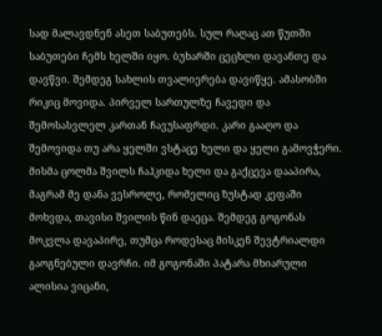სად მალავდნენ ასეთ საბუთებს. სულ რაღაც ათ წუთში საბუთები ჩემს ხელში იყო. ბუხარში ცეცხლი დავანთე და დავწვი. შემდეგ სახლის თვალიერება დავიწყე. ამასობში რიკიც მოვიდა. პირველ სართულზე ჩავედი და შემოსასვლელ კართან ჩავუსაფრდი. კარი გააღო და შემოვიდა თუ არა ყელში ვსტაცე ხელი და ყელი გამოვჭერი. მისმა ცოლმა შვილს ჩაჰკიდა ხელი და გაქცევა დააპირა, მაგრამ მე დანა ვესროლე, რომელიც ზუსტად კეფაში მოხვდა, თავისი შვილის წინ დაეცა. შემდეგ გოგონას მოკვლა დავაპირე, თუმცა როდესაც მისკენ შევტრიალდი გაოგნებული დავრჩი. იმ გოგონაში პატარა მხიარული ალისია ვიცანი,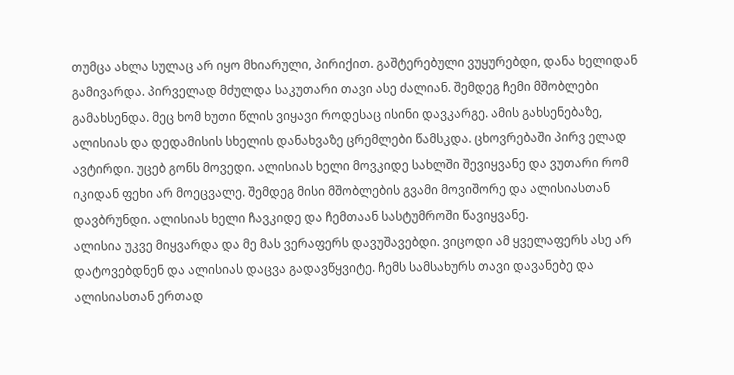თუმცა ახლა სულაც არ იყო მხიარული, პირიქით. გაშტერებული ვუყურებდი, დანა ხელიდან გამივარდა. პირველად მძულდა საკუთარი თავი ასე ძალიან. შემდეგ ჩემი მშობლები გამახსენდა. მეც ხომ ხუთი წლის ვიყავი როდესაც ისინი დავკარგე. ამის გახსენებაზე, ალისიას და დედამისის სხელის დანახვაზე ცრემლები წამსკდა. ცხოვრებაში პირვ ელად ავტირდი. უცებ გონს მოვედი. ალისიას ხელი მოვკიდე სახლში შევიყვანე და ვუთარი რომ იკიდან ფეხი არ მოეცვალე. შემდეგ მისი მშობლების გვამი მოვიშორე და ალისიასთან დავბრუნდი. ალისიას ხელი ჩავკიდე და ჩემთაან სასტუმროში წავიყვანე.
ალისია უკვე მიყვარდა და მე მას ვერაფერს დავუშავებდი. ვიცოდი ამ ყველაფერს ასე არ დატოვებდნენ და ალისიას დაცვა გადავწყვიტე. ჩემს სამსახურს თავი დავანებე და ალისიასთან ერთად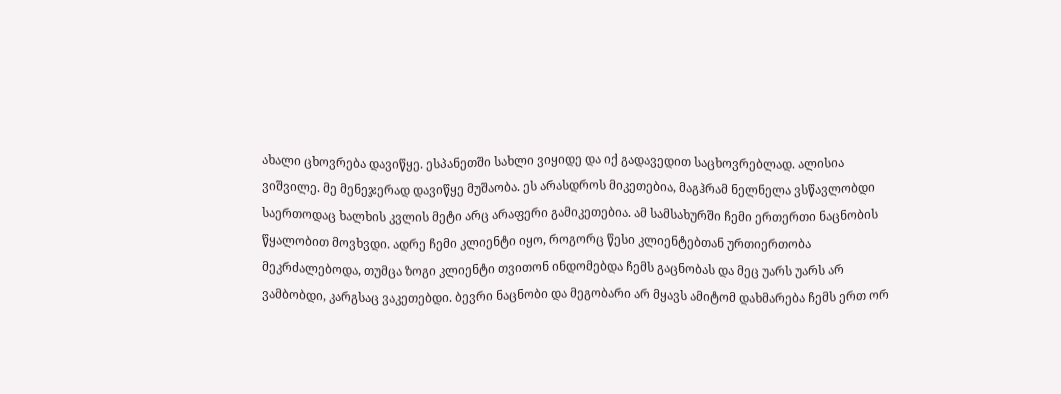ახალი ცხოვრება დავიწყე. ესპანეთში სახლი ვიყიდე და იქ გადავედით საცხოვრებლად. ალისია ვიშვილე. მე მენეჯერად დავიწყე მუშაობა. ეს არასდროს მიკეთებია, მაგჰრამ ნელნელა ვსწავლობდი საერთოდაც ხალხის კვლის მეტი არც არაფერი გამიკეთებია. ამ სამსახურში ჩემი ერთერთი ნაცნობის წყალობით მოვხვდი. ადრე ჩემი კლიენტი იყო, როგორც წესი კლიენტებთან ურთიერთობა მეკრძალებოდა, თუმცა ზოგი კლიენტი თვითონ ინდომებდა ჩემს გაცნობას და მეც უარს უარს არ ვამბობდი, კარგსაც ვაკეთებდი. ბევრი ნაცნობი და მეგობარი არ მყავს ამიტომ დახმარება ჩემს ერთ ორ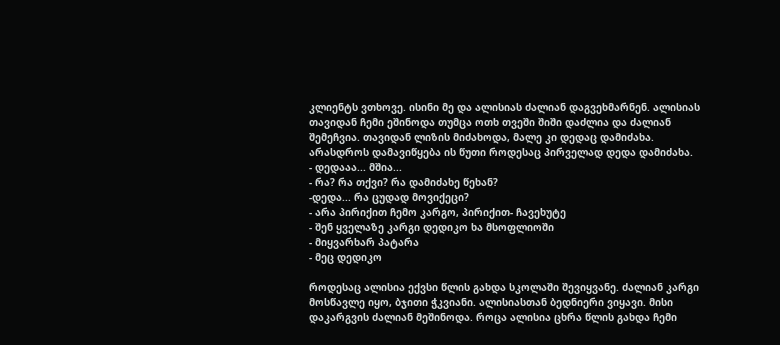კლიენტს ვთხოვე. ისინი მე და ალისიას ძალიან დაგვეხმარნენ. ალისიას თავიდან ჩემი ეშინოდა თუმცა ოთხ თვეში შიში დაძლია და ძალიან შემეჩვია. თავიდან ლიზის მიძახოდა, მალე კი დედაც დამიძახა. არასდროს დამავიწყება ის წუთი როდესაც პირველად დედა დამიძახა.
- დედააა... მშია...
- რა? რა თქვი? რა დამიძახე წეხან?
-დედა... რა ცუდად მოვიქეცი?
- არა პირიქით ჩემო კარგო, პირიქით- ჩავეხუტე
- შენ ყველაზე კარგი დედიკო ხა მსოფლიოში
- მიყვარხარ პატარა
- მეც დედიკო

როდესაც ალისია ექვსი წლის გახდა სკოლაში შევიყვანე. ძალიან კარგი მოსწავლე იყო, ბჯითი ჭკვიანი. ალისიასთან ბედნიერი ვიყავი. მისი დაკარგვის ძალიან მეშინოდა. როცა ალისია ცხრა წლის გახდა ჩემი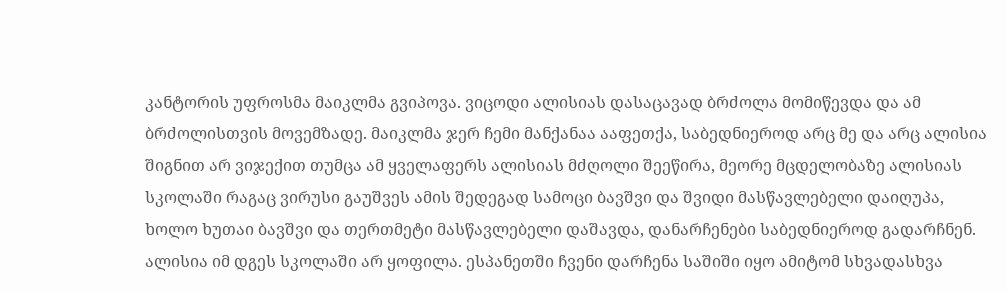კანტორის უფროსმა მაიკლმა გვიპოვა. ვიცოდი ალისიას დასაცავად ბრძოლა მომიწევდა და ამ ბრძოლისთვის მოვემზადე. მაიკლმა ჯერ ჩემი მანქანაა ააფეთქა, საბედნიეროდ არც მე და არც ალისია შიგნით არ ვიჯექით თუმცა ამ ყველაფერს ალისიას მძღოლი შეეწირა, მეორე მცდელობაზე ალისიას სკოლაში რაგაც ვირუსი გაუშვეს ამის შედეგად სამოცი ბავშვი და შვიდი მასწავლებელი დაიღუპა, ხოლო ხუთაი ბავშვი და თერთმეტი მასწავლებელი დაშავდა, დანარჩენები საბედნიეროდ გადარჩნენ. ალისია იმ დგეს სკოლაში არ ყოფილა. ესპანეთში ჩვენი დარჩენა საშიში იყო ამიტომ სხვადასხვა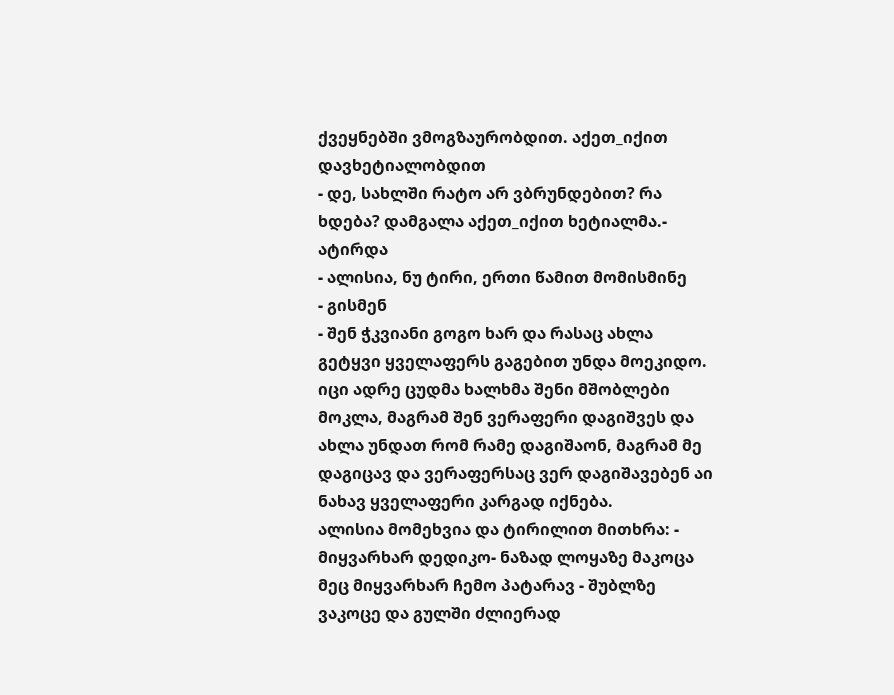ქვეყნებში ვმოგზაურობდით. აქეთ_იქით დავხეტიალობდით
- დე, სახლში რატო არ ვბრუნდებით? რა ხდება? დამგალა აქეთ_იქით ხეტიალმა.- ატირდა
- ალისია, ნუ ტირი, ერთი წამით მომისმინე
- გისმენ
- შენ ჭკვიანი გოგო ხარ და რასაც ახლა გეტყვი ყველაფერს გაგებით უნდა მოეკიდო. იცი ადრე ცუდმა ხალხმა შენი მშობლები მოკლა, მაგრამ შენ ვერაფერი დაგიშვეს და ახლა უნდათ რომ რამე დაგიშაონ, მაგრამ მე დაგიცავ და ვერაფერსაც ვერ დაგიშავებენ აი ნახავ ყველაფერი კარგად იქნება.
ალისია მომეხვია და ტირილით მითხრა: - მიყვარხარ დედიკო- ნაზად ლოყაზე მაკოცა
მეც მიყვარხარ ჩემო პატარავ - შუბლზე ვაკოცე და გულში ძლიერად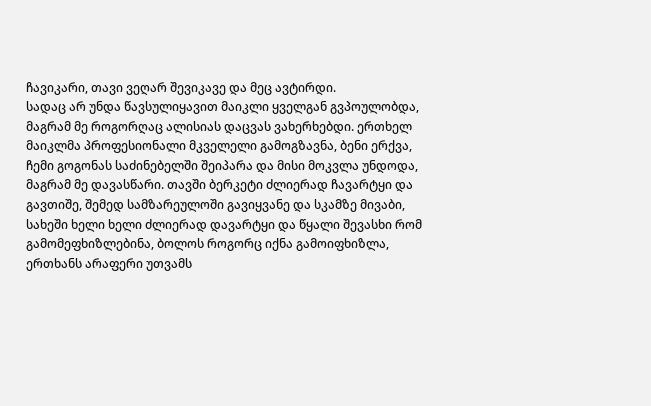ჩავიკარი, თავი ვეღარ შევიკავე და მეც ავტირდი.
სადაც არ უნდა წავსულიყავით მაიკლი ყველგან გვპოულობდა, მაგრამ მე როგორღაც ალისიას დაცვას ვახერხებდი. ერთხელ მაიკლმა პროფესიონალი მკველელი გამოგზავნა, ბენი ერქვა, ჩემი გოგონას საძინებელში შეიპარა და მისი მოკვლა უნდოდა, მაგრამ მე დავასწარი. თავში ბერკეტი ძლიერად ჩავარტყი და გავთიშე, შემედ სამზარეულოში გავიყვანე და სკამზე მივაბი, სახეში ხელი ხელი ძლიერად დავარტყი და წყალი შევასხი რომ გამომეფხიზლებინა, ბოლოს როგორც იქნა გამოიფხიზლა, ერთხანს არაფერი უთვამს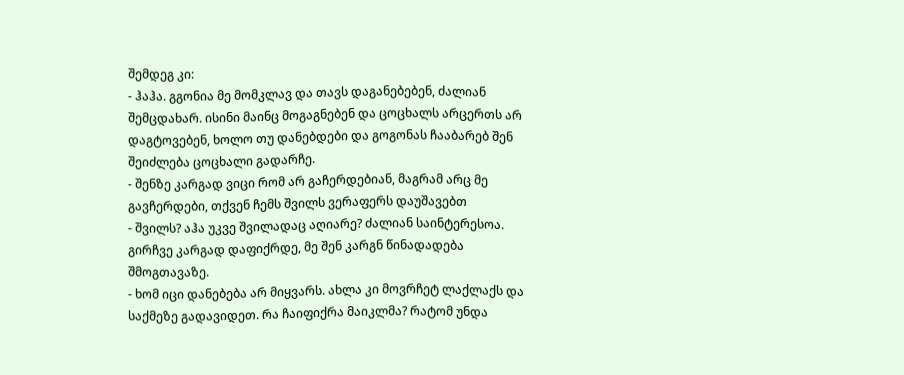შემდეგ კი:
- ჰაჰა. გგონია მე მომკლავ და თავს დაგანებებენ, ძალიან შემცდახარ. ისინი მაინც მოგაგნებენ და ცოცხალს არცერთს არ დაგტოვებენ, ხოლო თუ დანებდები და გოგონას ჩააბარებ შენ შეიძლება ცოცხალი გადარჩე.
- შენზე კარგად ვიცი რომ არ გაჩერდებიან, მაგრამ არც მე გავჩერდები, თქვენ ჩემს შვილს ვერაფერს დაუშავებთ
- შვილს? აჰა უკვე შვილადაც აღიარე? ძალიან საინტერესოა. გირჩვე კარგად დაფიქრდე, მე შენ კარგნ წინადადება შმოგთავაზე.
- ხომ იცი დანებება არ მიყვარს. ახლა კი მოვრჩეტ ლაქლაქს და საქმეზე გადავიდეთ. რა ჩაიფიქრა მაიკლმა? რატომ უნდა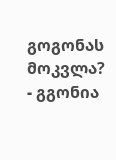გოგონას მოკვლა?
- გგონია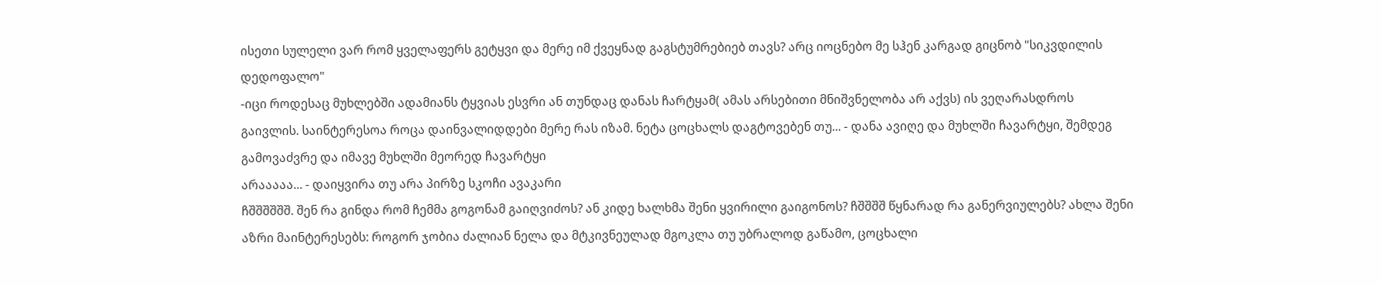ისეთი სულელი ვარ რომ ყველაფერს გეტყვი და მერე იმ ქვეყნად გაგსტუმრებიებ თავს? არც იოცნებო მე სჰენ კარგად გიცნობ "სიკვდილის დედოფალო"
-იცი როდესაც მუხლებში ადამიანს ტყვიას ესვრი ან თუნდაც დანას ჩარტყამ( ამას არსებითი მნიშვნელობა არ აქვს) ის ვეღარასდროს გაივლის. საინტერესოა როცა დაინვალიდდები მერე რას იზამ. ნეტა ცოცხალს დაგტოვებენ თუ... - დანა ავიღე და მუხლში ჩავარტყი, შემდეგ გამოვაძვრე და იმავე მუხლში მეორედ ჩავარტყი
არააააა... - დაიყვირა თუ არა პირზე სკოჩი ავაკარი
ჩშშშშშშ. შენ რა გინდა რომ ჩემმა გოგონამ გაიღვიძოს? ან კიდე ხალხმა შენი ყვირილი გაიგონოს? ჩშშშშ წყნარად რა განერვიულებს? ახლა შენი აზრი მაინტერესებს: როგორ ჯობია ძალიან ნელა და მტკივნეულად მგოკლა თუ უბრალოდ გაწამო, ცოცხალი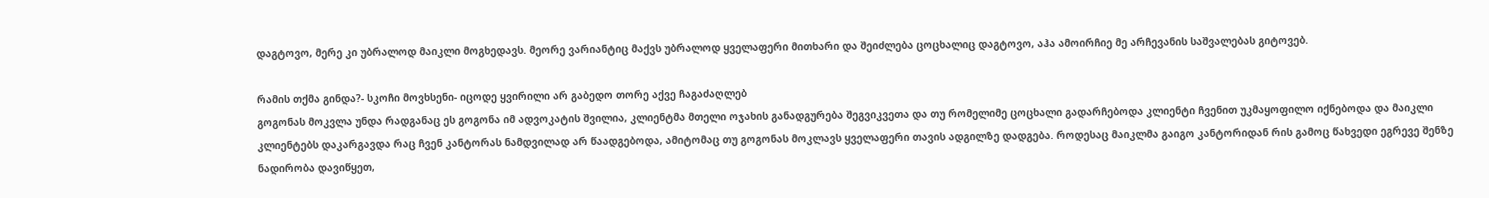დაგტოვო, მერე კი უბრალოდ მაიკლი მოგხედავს. მეორე ვარიანტიც მაქვს უბრალოდ ყველაფერი მითხარი და შეიძლება ცოცხალიც დაგტოვო, აჰა ამოირჩიე მე არჩევანის საშვალებას გიტოვებ.

რამის თქმა გინდა?- სკოჩი მოვხსენი- იცოდე ყვირილი არ გაბედო თორე აქვე ჩაგაძაღლებ
გოგონას მოკვლა უნდა რადგანაც ეს გოგონა იმ ადვოკატის შვილია, კლიენტმა მთელი ოჯახის განადგურება შეგვიკვეთა და თუ რომელიმე ცოცხალი გადარჩებოდა კლიენტი ჩვენით უკმაყოფილო იქნებოდა და მაიკლი კლიენტებს დაკარგავდა რაც ჩვენ კანტორას ნამდვილად არ წაადგებოდა, ამიტომაც თუ გოგონას მოკლავს ყველაფერი თავის ადგილზე დადგება. როდესაც მაიკლმა გაიგო კანტორიდან რის გამოც წახვედი ეგრევე შენზე ნადირობა დავიწყეთ,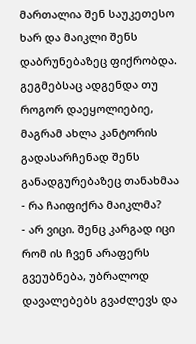მართალია შენ საუკეთესო ხარ და მაიკლი შენს დაბრუნებაზეც ფიქრობდა. გეგმებსაც ადგენდა თუ როგორ დაეყოლიებიე, მაგრამ ახლა კანტორის გადასარჩენად შენს განადგურებაზეც თანახმაა
- რა ჩაიფიქრა მაიკლმა?
- არ ვიცი. შენც კარგად იცი რომ ის ჩვენ არაფერს გვეუბნება, უბრალოდ დავალებებს გვაძლევს და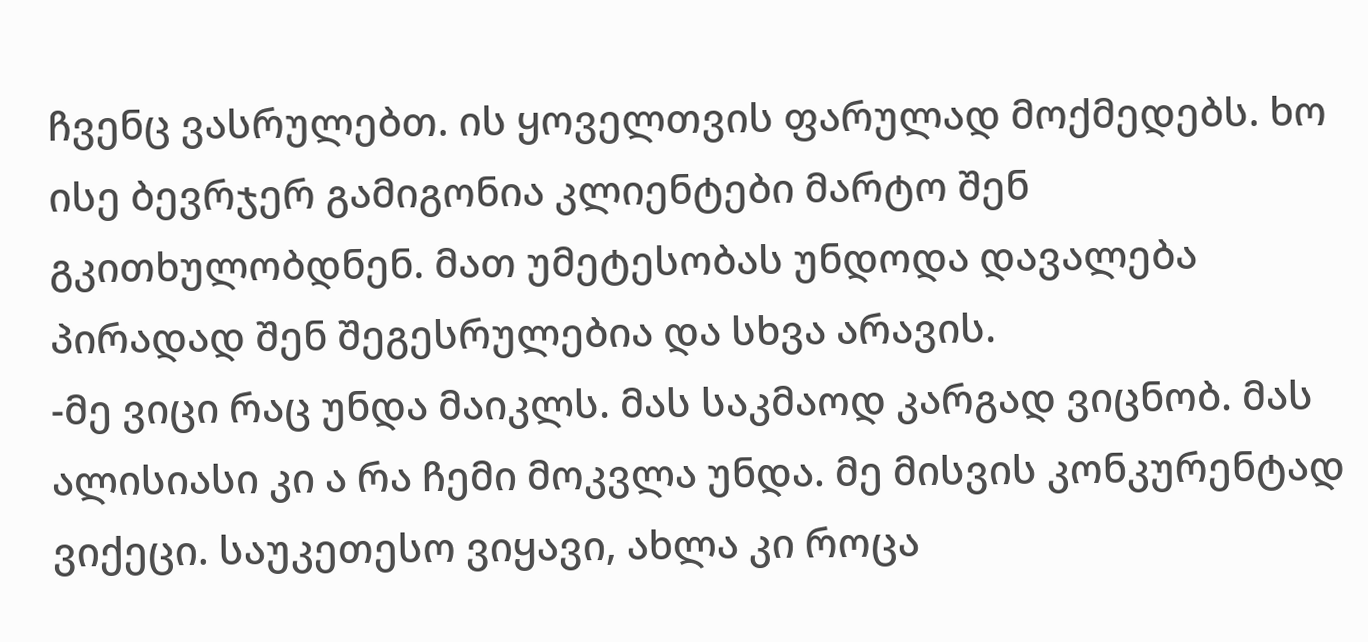ჩვენც ვასრულებთ. ის ყოველთვის ფარულად მოქმედებს. ხო ისე ბევრჯერ გამიგონია კლიენტები მარტო შენ გკითხულობდნენ. მათ უმეტესობას უნდოდა დავალება პირადად შენ შეგესრულებია და სხვა არავის.
-მე ვიცი რაც უნდა მაიკლს. მას საკმაოდ კარგად ვიცნობ. მას ალისიასი კი ა რა ჩემი მოკვლა უნდა. მე მისვის კონკურენტად ვიქეცი. საუკეთესო ვიყავი, ახლა კი როცა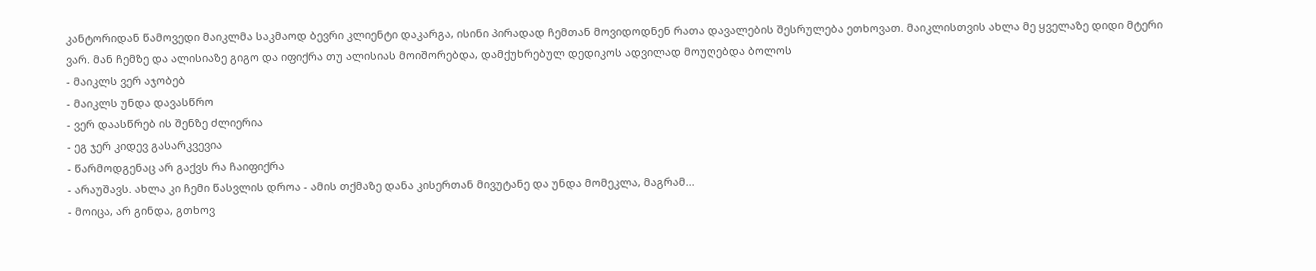კანტორიდან წამოვედი მაიკლმა საკმაოდ ბევრი კლიენტი დაკარგა, ისინი პირადად ჩემთან მოვიდოდნენ რათა დავალების შესრულება ეთხოვათ. მაიკლისთვის ახლა მე ყველაზე დიდი მტერი ვარ. მან ჩემზე და ალისიაზე გიგო და იფიქრა თუ ალისიას მოიშორებდა, დამქუხრებულ დედიკოს ადვილად მოუღებდა ბოლოს
- მაიკლს ვერ აჯობებ
- მაიკლს უნდა დავასწრო
- ვერ დაასწრებ ის შენზე ძლიერია
- ეგ ჯერ კიდევ გასარკვევია
- წარმოდგენაც არ გაქვს რა ჩაიფიქრა
- არაუშავს. ახლა კი ჩემი წასვლის დროა - ამის თქმაზე დანა კისერთან მივუტანე და უნდა მომეკლა, მაგრამ...
- მოიცა, არ გინდა, გთხოვ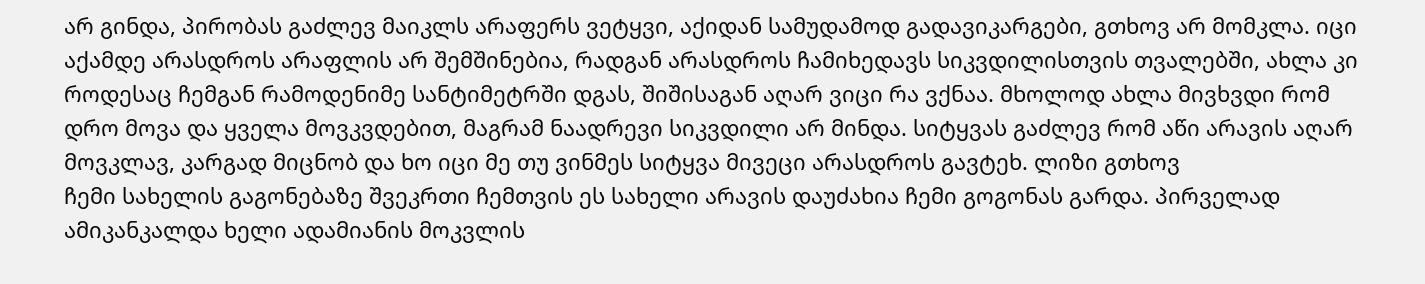არ გინდა, პირობას გაძლევ მაიკლს არაფერს ვეტყვი, აქიდან სამუდამოდ გადავიკარგები, გთხოვ არ მომკლა. იცი აქამდე არასდროს არაფლის არ შემშინებია, რადგან არასდროს ჩამიხედავს სიკვდილისთვის თვალებში, ახლა კი როდესაც ჩემგან რამოდენიმე სანტიმეტრში დგას, შიშისაგან აღარ ვიცი რა ვქნაა. მხოლოდ ახლა მივხვდი რომ დრო მოვა და ყველა მოვკვდებით, მაგრამ ნაადრევი სიკვდილი არ მინდა. სიტყვას გაძლევ რომ აწი არავის აღარ მოვკლავ, კარგად მიცნობ და ხო იცი მე თუ ვინმეს სიტყვა მივეცი არასდროს გავტეხ. ლიზი გთხოვ
ჩემი სახელის გაგონებაზე შვეკრთი ჩემთვის ეს სახელი არავის დაუძახია ჩემი გოგონას გარდა. პირველად ამიკანკალდა ხელი ადამიანის მოკვლის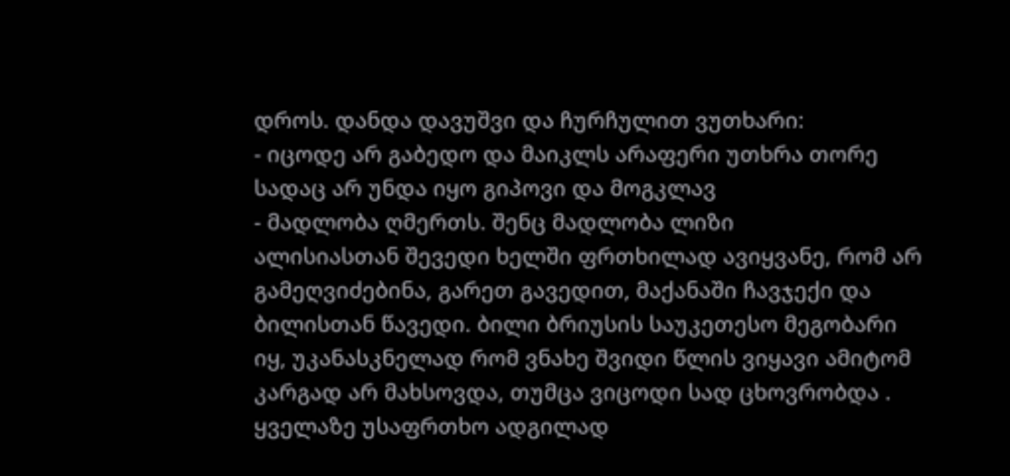დროს. დანდა დავუშვი და ჩურჩულით ვუთხარი:
- იცოდე არ გაბედო და მაიკლს არაფერი უთხრა თორე სადაც არ უნდა იყო გიპოვი და მოგკლავ
- მადლობა ღმერთს. შენც მადლობა ლიზი
ალისიასთან შევედი ხელში ფრთხილად ავიყვანე, რომ არ გამეღვიძებინა, გარეთ გავედით, მაქანაში ჩავჯექი და ბილისთან წავედი. ბილი ბრიუსის საუკეთესო მეგობარი იყ, უკანასკნელად რომ ვნახე შვიდი წლის ვიყავი ამიტომ კარგად არ მახსოვდა, თუმცა ვიცოდი სად ცხოვრობდა . ყველაზე უსაფრთხო ადგილად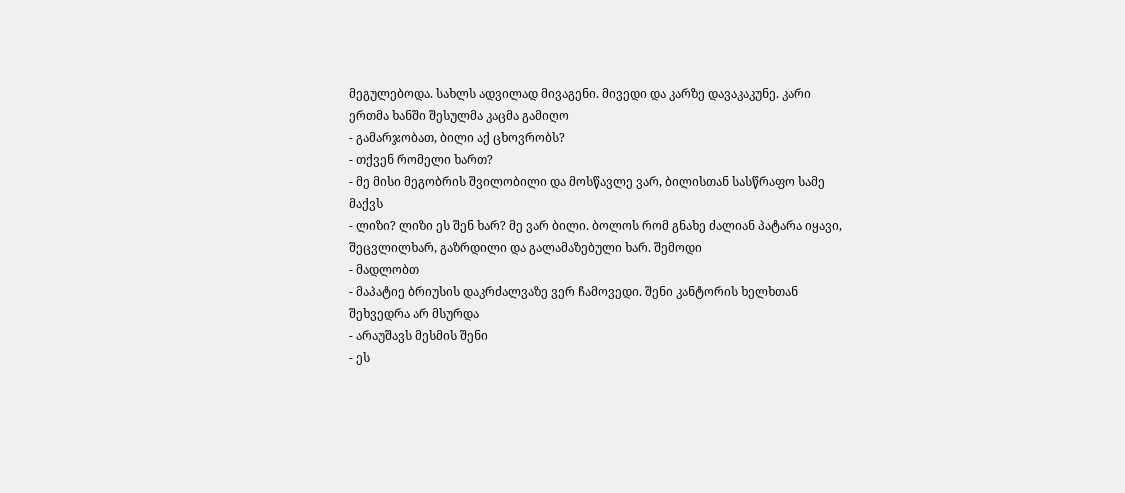მეგულებოდა. სახლს ადვილად მივაგენი. მივედი და კარზე დავაკაკუნე. კარი ერთმა ხანში შესულმა კაცმა გამიღო
- გამარჯობათ, ბილი აქ ცხოვრობს?
- თქვენ რომელი ხართ?
- მე მისი მეგობრის შვილობილი და მოსწავლე ვარ, ბილისთან სასწრაფო სამე მაქვს
- ლიზი? ლიზი ეს შენ ხარ? მე ვარ ბილი. ბოლოს რომ გნახე ძალიან პატარა იყავი, შეცვლილხარ, გაზრდილი და გალამაზებული ხარ. შემოდი
- მადლობთ
- მაპატიე ბრიუსის დაკრძალვაზე ვერ ჩამოვედი. შენი კანტორის ხელხთან შეხვედრა არ მსურდა
- არაუშავს მესმის შენი
- ეს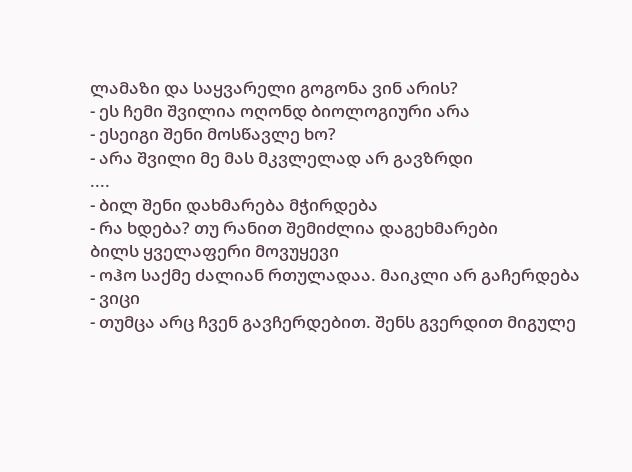ლამაზი და საყვარელი გოგონა ვინ არის?
- ეს ჩემი შვილია ოღონდ ბიოლოგიური არა
- ესეიგი შენი მოსწავლე ხო?
- არა შვილი მე მას მკვლელად არ გავზრდი
....
- ბილ შენი დახმარება მჭირდება
- რა ხდება? თუ რანით შემიძლია დაგეხმარები
ბილს ყველაფერი მოვუყევი
- ოჰო საქმე ძალიან რთულადაა. მაიკლი არ გაჩერდება
- ვიცი
- თუმცა არც ჩვენ გავჩერდებით. შენს გვერდით მიგულე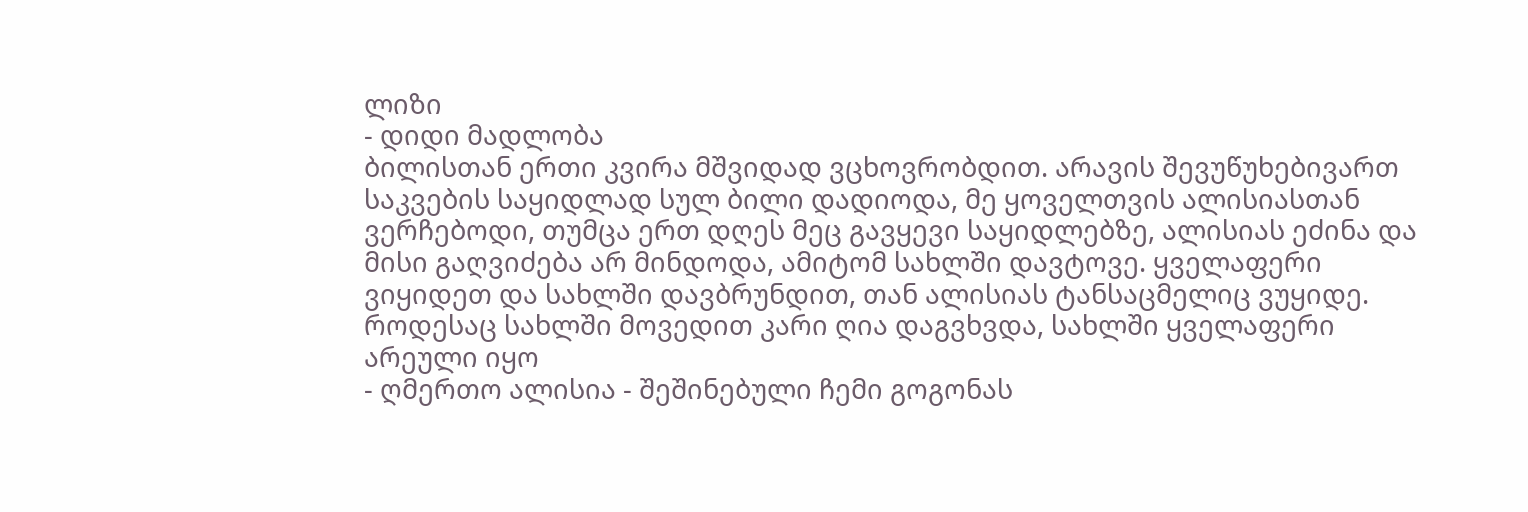ლიზი
- დიდი მადლობა
ბილისთან ერთი კვირა მშვიდად ვცხოვრობდით. არავის შევუწუხებივართ
საკვების საყიდლად სულ ბილი დადიოდა, მე ყოველთვის ალისიასთან ვერჩებოდი, თუმცა ერთ დღეს მეც გავყევი საყიდლებზე, ალისიას ეძინა და მისი გაღვიძება არ მინდოდა, ამიტომ სახლში დავტოვე. ყველაფერი ვიყიდეთ და სახლში დავბრუნდით, თან ალისიას ტანსაცმელიც ვუყიდე. როდესაც სახლში მოვედით კარი ღია დაგვხვდა, სახლში ყველაფერი არეული იყო
- ღმერთო ალისია - შეშინებული ჩემი გოგონას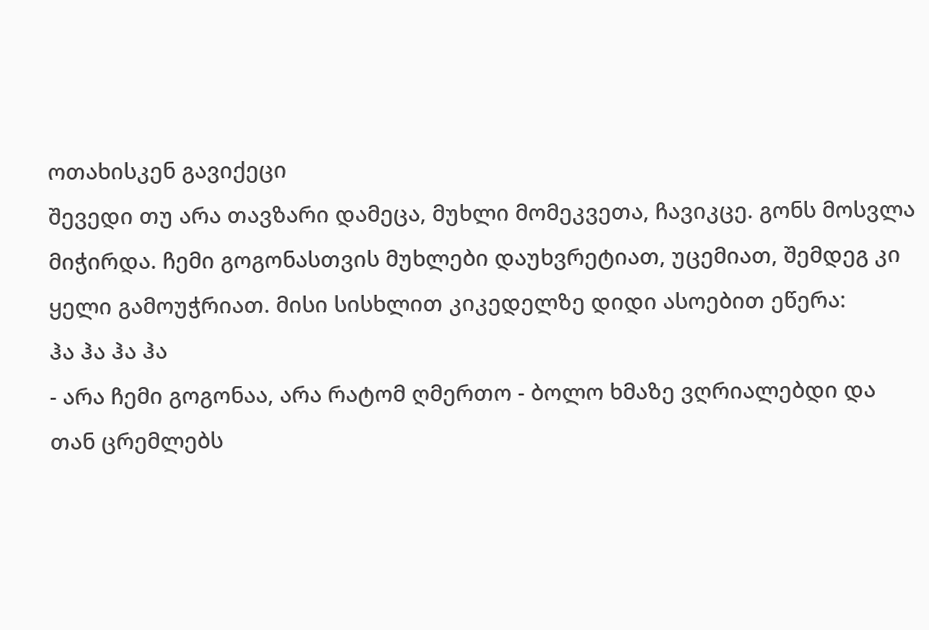ოთახისკენ გავიქეცი
შევედი თუ არა თავზარი დამეცა, მუხლი მომეკვეთა, ჩავიკცე. გონს მოსვლა მიჭირდა. ჩემი გოგონასთვის მუხლები დაუხვრეტიათ, უცემიათ, შემდეგ კი ყელი გამოუჭრიათ. მისი სისხლით კიკედელზე დიდი ასოებით ეწერა:
ჰა ჰა ჰა ჰა
- არა ჩემი გოგონაა, არა რატომ ღმერთო - ბოლო ხმაზე ვღრიალებდი და თან ცრემლებს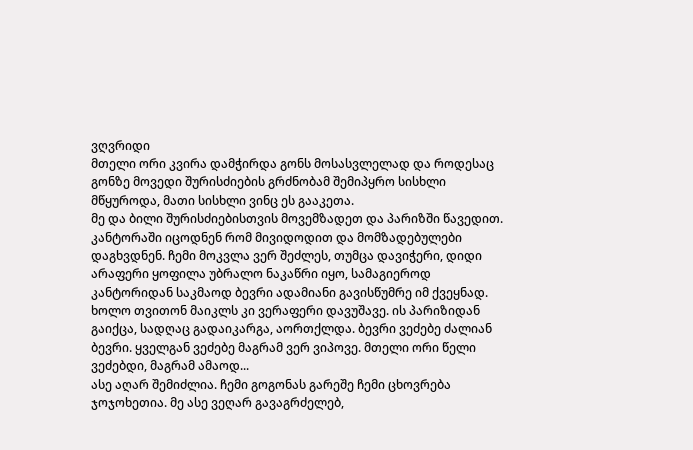ვღვრიდი
მთელი ორი კვირა დამჭირდა გონს მოსასვლელად და როდესაც გონზე მოვედი შურისძიების გრძნობამ შემიპყრო სისხლი მწყუროდა, მათი სისხლი ვინც ეს გააკეთა.
მე და ბილი შურისძიებისთვის მოვემზადეთ და პარიზში წავედით. კანტორაში იცოდნენ რომ მივიდოდით და მომზადებულები დაგხვდნენ. ჩემი მოკვლა ვერ შეძლეს, თუმცა დავიჭერი, დიდი არაფერი ყოფილა უბრალო ნაკაწრი იყო, სამაგიეროდ კანტორიდან საკმაოდ ბევრი ადამიანი გავისწუმრე იმ ქვეყნად. ხოლო თვითონ მაიკლს კი ვერაფერი დავუშავე. ის პარიზიდან გაიქცა, სადღაც გადაიკარგა, აორთქლდა. ბევრი ვეძებე ძალიან ბევრი. ყველგან ვეძებე მაგრამ ვერ ვიპოვე. მთელი ორი წელი ვეძებდი, მაგრამ ამაოდ...
ასე აღარ შემიძლია. ჩემი გოგონას გარეშე ჩემი ცხოვრება ჯოჯოხეთია. მე ასე ვეღარ გავაგრძელებ,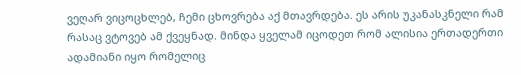ვეღარ ვიცოცხლებ, ჩემი ცხოვრება აქ მთავრდება. ეს არის უკანასკნელი რამ რასაც ვტოვებ ამ ქვეყნად. მინდა ყველამ იცოდეთ რომ ალისია ერთადერთი ადამიანი იყო რომელიც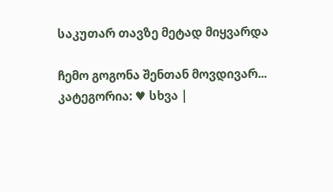საკუთარ თავზე მეტად მიყვარდა

ჩემო გოგონა შენთან მოვდივარ...
კატეგორია: ♥ სხვა |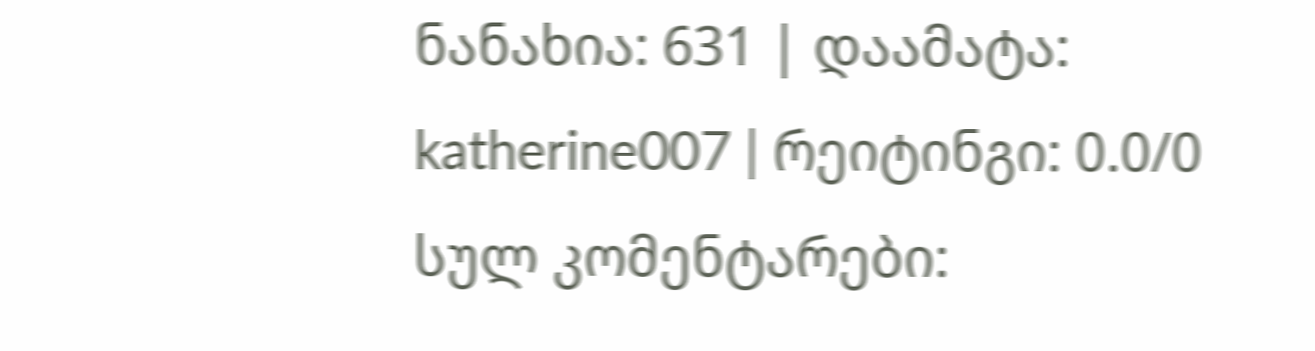ნანახია: 631 | დაამატა: katherine007 | რეიტინგი: 0.0/0
სულ კომენტარები: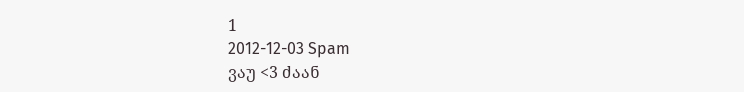1
2012-12-03 Spam
ვაუ <3 ძაან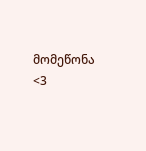მომეწონა <3